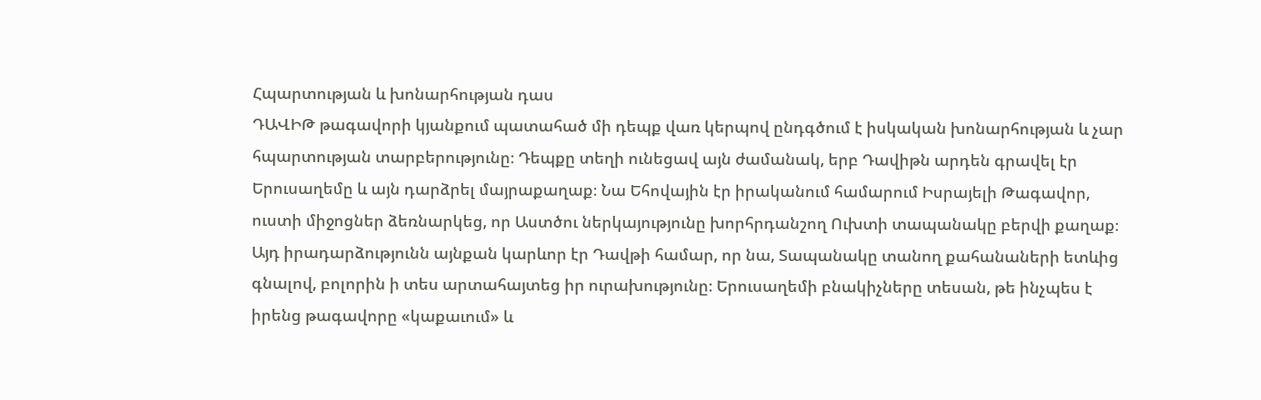Հպարտության և խոնարհության դաս
ԴԱՎԻԹ թագավորի կյանքում պատահած մի դեպք վառ կերպով ընդգծում է իսկական խոնարհության և չար հպարտության տարբերությունը։ Դեպքը տեղի ունեցավ այն ժամանակ, երբ Դավիթն արդեն գրավել էր Երուսաղեմը և այն դարձրել մայրաքաղաք։ Նա Եհովային էր իրականում համարում Իսրայելի Թագավոր, ուստի միջոցներ ձեռնարկեց, որ Աստծու ներկայությունը խորհրդանշող Ուխտի տապանակը բերվի քաղաք։ Այդ իրադարձությունն այնքան կարևոր էր Դավթի համար, որ նա, Տապանակը տանող քահանաների ետևից գնալով, բոլորին ի տես արտահայտեց իր ուրախությունը։ Երուսաղեմի բնակիչները տեսան, թե ինչպես է իրենց թագավորը «կաքաւում» և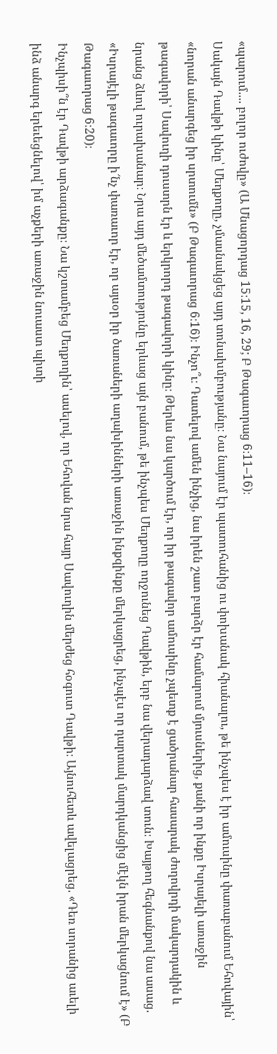«պարում.... բոլոր ուժովը» (Ա Մնացորդաց 15։15, 16, 29; Բ Թագաւորաց 6։11–16)։
Սակայն Դավթի կինը՝ Մեղքողը, չմասնակցեց այդ տոնախմբությանը։ Նա նայում էր պատուհանից ու փոխանակ հիանալու, թե ինչպես է իր ամուսինը փառաբանում Եհովային՝ «նորան անարգեց իր սրտումն» (Բ Թագաւորաց 6։16)։ Ինչո՞ւ։ Դատելով ամեն ինչից, նա իրեն շատ բարձր էր համարում մյուսներից, քանի որ ինքը Իսրայելի առաջին թագավորի՝ Սավուղի դուստրն էր և երկրորդ թագավորի կինը։ Թերևս նա կարծում էր, որ իր թագավոր ամուսինը չպետք է ցածրանար հասարակ ժողովրդի մակարդակին և նրանց ձևով ուրախանար։ Նրա այդ մեծամտությունը երևաց այն բանում, թե ինչպես Մեղքողը ողջունեց Դավթին, երբ նա վերադարձավ տուն։ Խայթող հեգնանքով նա ասաց. «Իսրայէլի թագաւորը ի՜նչ փառաւոր էր, որ այսօր իր ծառաների աղախինների առաջին ինքզինքը մերկացրեց, ինչպէս որ դարտակ մարդկանցից մէկն իրան մերկացնում է» (Բ Թագաւորաց 6։20)։
Ինչպիսի՞ն էր Դավթի արձագանքը։ Նա կշտամբեց Մեղքողին՝ ասելով, որ Եհովան նրա հայր Սավուղին մերժեց հօգուտ Դավթի։ Այնուհետև ավելացրեց. «Դեռ սորանից աւելի ինձ անարգ երեւեցնելով՝ իմ աչքերի առաջին նուաստ պիտի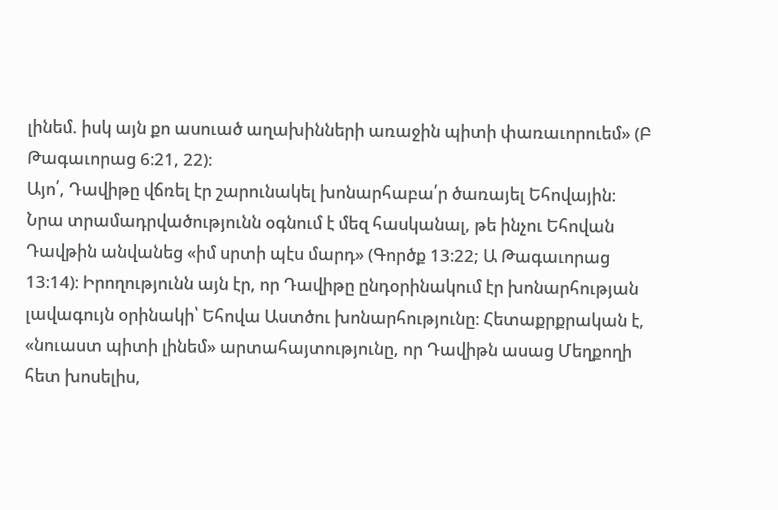լինեմ. իսկ այն քո ասուած աղախինների առաջին պիտի փառաւորուեմ» (Բ Թագաւորաց 6։21, 22)։
Այո՛, Դավիթը վճռել էր շարունակել խոնարհաբա՛ր ծառայել Եհովային։ Նրա տրամադրվածությունն օգնում է մեզ հասկանալ, թե ինչու Եհովան Դավթին անվանեց «իմ սրտի պէս մարդ» (Գործք 13։22; Ա Թագաւորաց 13։14)։ Իրողությունն այն էր, որ Դավիթը ընդօրինակում էր խոնարհության լավագույն օրինակի՝ Եհովա Աստծու խոնարհությունը։ Հետաքրքրական է, «նուաստ պիտի լինեմ» արտահայտությունը, որ Դավիթն ասաց Մեղքողի հետ խոսելիս,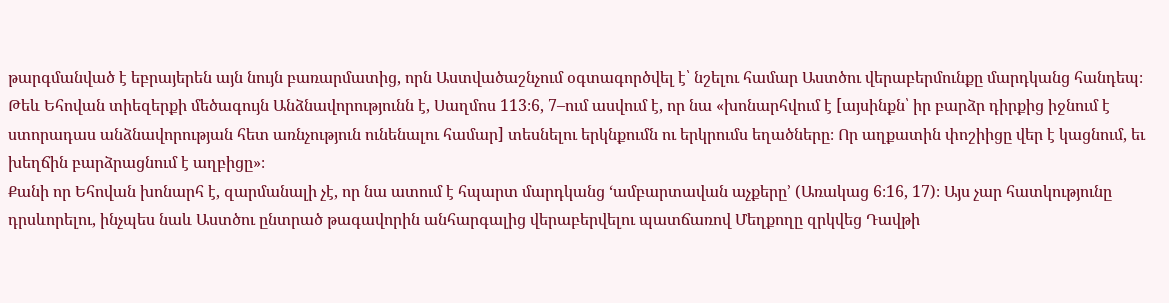թարգմանված է եբրայերեն այն նույն բառարմատից, որն Աստվածաշնչում օգտագործվել է՝ նշելու համար Աստծու վերաբերմունքը մարդկանց հանդեպ։ Թեև Եհովան տիեզերքի մեծագույն Անձնավորությունն է, Սաղմոս 113։6, 7–ում ասվում է, որ նա «խոնարհվում է [այսինքն՝ իր բարձր դիրքից իջնում է ստորադաս անձնավորության հետ առնչություն ունենալու համար] տեսնելու երկնքումն ու երկրումս եղածները։ Որ աղքատին փոշիիցը վեր է կացնում, եւ խեղճին բարձրացնում է աղբիցը»։
Քանի որ Եհովան խոնարհ է, զարմանալի չէ, որ նա ատում է հպարտ մարդկանց ‘ամբարտավան աչքերը’ (Առակաց 6։16, 17)։ Այս չար հատկությունը դրսևորելու, ինչպես նաև Աստծու ընտրած թագավորին անհարգալից վերաբերվելու պատճառով Մեղքողը զրկվեց Դավթի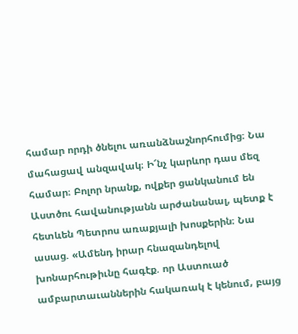համար որդի ծնելու առանձնաշնորհումից։ Նա մահացավ անզավակ։ Ի՜նչ կարևոր դաս մեզ համար։ Բոլոր նրանք, ովքեր ցանկանում են Աստծու հավանությանն արժանանալ, պետք է հետևեն Պետրոս առաքյալի խոսքերին։ Նա ասաց. «Ամենդ իրար հնազանդելով խոնարհութիւնը հագէք. որ Աստուած ամբարտաւաններին հակառակ է կենում, բայց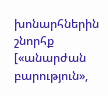խոնարհներին շնորհք [«անարժան բարություն»,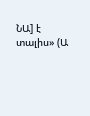ՆԱ] է տալիս» (Ա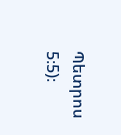Պետրոս 5։5)։